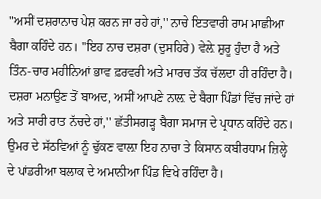"ਅਸੀਂ ਦਸ਼ਰਾਨਾਚ ਪੇਸ਼ ਕਰਨ ਜਾ ਰਹੇ ਹਾਂ,'' ਨਾਚੇ ਇਤਵਾਰੀ ਰਾਮ ਮਾਛੀਆ ਬੈਗਾ ਕਹਿੰਦੇ ਹਨ। ''ਇਹ ਨਾਚ ਦਸ਼ਰਾ (ਦੁਸਹਿਰੇ) ਵੇਲ਼ੇ ਸ਼ੁਰੂ ਹੁੰਦਾ ਹੈ ਅਤੇ ਤਿੰਨ-ਚਾਰ ਮਹੀਨਿਆਂ ਭਾਵ ਫ਼ਰਵਰੀ ਅਤੇ ਮਾਰਚ ਤੱਕ ਚੱਲਦਾ ਹੀ ਰਹਿੰਦਾ ਹੈ। ਦਸ਼ਰਾ ਮਨਾਉਣ ਤੋਂ ਬਾਅਦ, ਅਸੀਂ ਆਪਣੇ ਨਾਲ਼ ਦੇ ਬੈਗਾ ਪਿੰਡਾਂ ਵਿੱਚ ਜਾਂਦੇ ਹਾਂ ਅਤੇ ਸਾਰੀ ਰਾਤ ਨੱਚਦੇ ਹਾਂ,'' ਛੱਤੀਸਗੜ੍ਹ ਬੈਗਾ ਸਮਾਜ ਦੇ ਪ੍ਰਧਾਨ ਕਹਿੰਦੇ ਹਨ।
ਉਮਰ ਦੇ ਸੱਠਵਿਆਂ ਨੂੰ ਢੁੱਕਣ ਵਾਲ਼ਾ ਇਹ ਨਾਚਾ ਤੇ ਕਿਸਾਨ ਕਬੀਰਧਾਮ ਜ਼ਿਲ੍ਹੇ ਦੇ ਪਾਂਡਰੀਆ ਬਲਾਕ ਦੇ ਅਮਾਨੀਆ ਪਿੰਡ ਵਿਖੇ ਰਹਿੰਦਾ ਹੈ।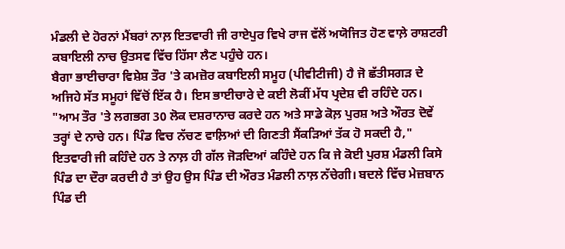ਮੰਡਲੀ ਦੇ ਹੋਰਨਾਂ ਮੈਂਬਰਾਂ ਨਾਲ਼ ਇਤਵਾਰੀ ਜੀ ਰਾਏਪੁਰ ਵਿਖੇ ਰਾਜ ਵੱਲੋਂ ਅਯੋਜਿਤ ਹੋਣ ਵਾਲ਼ੇ ਰਾਸ਼ਟਰੀ ਕਬਾਇਲੀ ਨਾਚ ਉਤਸਵ ਵਿੱਚ ਹਿੱਸਾ ਲੈਣ ਪਹੁੰਚੇ ਹਨ।
ਬੈਗਾ ਭਾਈਚਾਰਾ ਵਿਸ਼ੇਸ਼ ਤੌਰ 'ਤੇ ਕਮਜ਼ੋਰ ਕਬਾਇਲੀ ਸਮੂਹ (ਪੀਵੀਟੀਜੀ) ਹੈ ਜੋ ਛੱਤੀਸਗੜ ਦੇ ਅਜਿਹੇ ਸੱਤ ਸਮੂਹਾਂ ਵਿੱਚੋਂ ਇੱਕ ਹੈ। ਇਸ ਭਾਈਚਾਰੇ ਦੇ ਕਈ ਲੋਕੀਂ ਮੱਧ ਪ੍ਰਦੇਸ਼ ਵੀ ਰਹਿੰਦੇ ਹਨ।
"ਆਮ ਤੌਰ 'ਤੇ ਲਗਭਗ 30 ਲੋਕ ਦਸ਼ਰਾਨਾਚ ਕਰਦੇ ਹਨ ਅਤੇ ਸਾਡੇ ਕੋਲ਼ ਪੁਰਸ਼ ਅਤੇ ਔਰਤ ਦੋਵੇਂ ਤਰ੍ਹਾਂ ਦੇ ਨਾਚੇ ਹਨ। ਪਿੰਡ ਵਿਚ ਨੱਚਣ ਵਾਲ਼ਿਆਂ ਦੀ ਗਿਣਤੀ ਸੈਂਕੜਿਆਂ ਤੱਕ ਹੋ ਸਕਦੀ ਹੈ," ਇਤਵਾਰੀ ਜੀ ਕਹਿੰਦੇ ਹਨ ਤੇ ਨਾਲ਼ ਹੀ ਗੱਲ ਜੋੜਦਿਆਂ ਕਹਿੰਦੇ ਹਨ ਕਿ ਜੇ ਕੋਈ ਪੁਰਸ਼ ਮੰਡਲੀ ਕਿਸੇ ਪਿੰਡ ਦਾ ਦੌਰਾ ਕਰਦੀ ਹੈ ਤਾਂ ਉਹ ਉਸ ਪਿੰਡ ਦੀ ਔਰਤ ਮੰਡਲੀ ਨਾਲ਼ ਨੱਚੇਗੀ। ਬਦਲੇ ਵਿੱਚ ਮੇਜ਼ਬਾਨ ਪਿੰਡ ਦੀ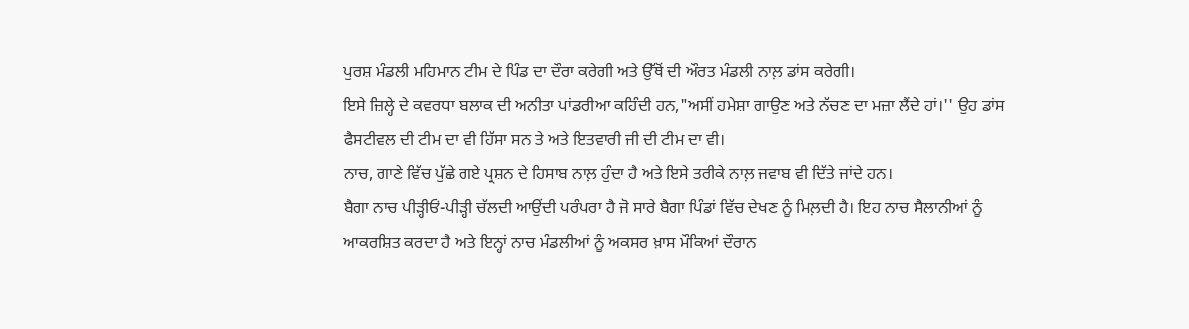ਪੁਰਸ਼ ਮੰਡਲੀ ਮਹਿਮਾਨ ਟੀਮ ਦੇ ਪਿੰਡ ਦਾ ਦੌਰਾ ਕਰੇਗੀ ਅਤੇ ਉੱਥੋਂ ਦੀ ਔਰਤ ਮੰਡਲੀ ਨਾਲ਼ ਡਾਂਸ ਕਰੇਗੀ।
ਇਸੇ ਜ਼ਿਲ੍ਹੇ ਦੇ ਕਵਰਧਾ ਬਲਾਕ ਦੀ ਅਨੀਤਾ ਪਾਂਡਰੀਆ ਕਹਿੰਦੀ ਹਨ,"ਅਸੀਂ ਹਮੇਸ਼ਾ ਗਾਉਣ ਅਤੇ ਨੱਚਣ ਦਾ ਮਜ਼ਾ ਲੈਂਦੇ ਹਾਂ।'' ਉਹ ਡਾਂਸ ਫੈਸਟੀਵਲ ਦੀ ਟੀਮ ਦਾ ਵੀ ਹਿੱਸਾ ਸਨ ਤੇ ਅਤੇ ਇਤਵਾਰੀ ਜੀ ਦੀ ਟੀਮ ਦਾ ਵੀ।
ਨਾਚ, ਗਾਣੇ ਵਿੱਚ ਪੁੱਛੇ ਗਏ ਪ੍ਰਸ਼ਨ ਦੇ ਹਿਸਾਬ ਨਾਲ਼ ਹੁੰਦਾ ਹੈ ਅਤੇ ਇਸੇ ਤਰੀਕੇ ਨਾਲ਼ ਜਵਾਬ ਵੀ ਦਿੱਤੇ ਜਾਂਦੇ ਹਨ।
ਬੈਗਾ ਨਾਚ ਪੀੜ੍ਹੀਓਂ-ਪੀੜ੍ਹੀ ਚੱਲਦੀ ਆਉਂਦੀ ਪਰੰਪਰਾ ਹੈ ਜੋ ਸਾਰੇ ਬੈਗਾ ਪਿੰਡਾਂ ਵਿੱਚ ਦੇਖਣ ਨੂੰ ਮਿਲ਼ਦੀ ਹੈ। ਇਹ ਨਾਚ ਸੈਲਾਨੀਆਂ ਨੂੰ ਆਕਰਸ਼ਿਤ ਕਰਦਾ ਹੈ ਅਤੇ ਇਨ੍ਹਾਂ ਨਾਚ ਮੰਡਲੀਆਂ ਨੂੰ ਅਕਸਰ ਖ਼ਾਸ ਮੌਕਿਆਂ ਦੌਰਾਨ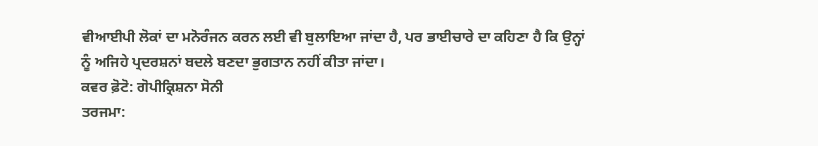ਵੀਆਈਪੀ ਲੋਕਾਂ ਦਾ ਮਨੋਰੰਜਨ ਕਰਨ ਲਈ ਵੀ ਬੁਲਾਇਆ ਜਾਂਦਾ ਹੈ, ਪਰ ਭਾਈਚਾਰੇ ਦਾ ਕਹਿਣਾ ਹੈ ਕਿ ਉਨ੍ਹਾਂ ਨੂੰ ਅਜਿਹੇ ਪ੍ਰਦਰਸ਼ਨਾਂ ਬਦਲੇ ਬਣਦਾ ਭੁਗਤਾਨ ਨਹੀਂ ਕੀਤਾ ਜਾਂਦਾ।
ਕਵਰ ਫ਼ੋਟੋ: ਗੋਪੀਕ੍ਰਿਸ਼ਨਾ ਸੋਨੀ
ਤਰਜਮਾ: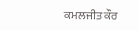ਕਮਲਜੀਤ ਕੌਰ